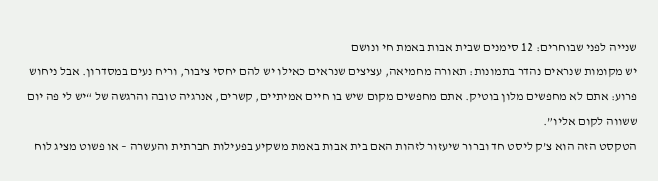שנייה לפני שבוחרים: 12 סימנים שבית אבות באמת חי ונושם
יש מקומות שנראים נהדר בתמונות: תאורה מחמיאה, עציצים שנראים כאילו יש להם יחסי ציבור, וריח נעים במסדרון. אבל ניחוש פרוע: אתם לא מחפשים מלון בוטיק. אתם מחפשים מקום שיש בו חיים אמיתיים, קשרים, אנרגיה טובה והרגשה של “יש לי פה יום ששווה לקום אליו”.
הטקסט הזה הוא צ’ק ליסט חד וברור שיעזור לזהות האם בית אבות באמת משקיע בפעילות חברתית והעשרה – או פשוט מציג לוח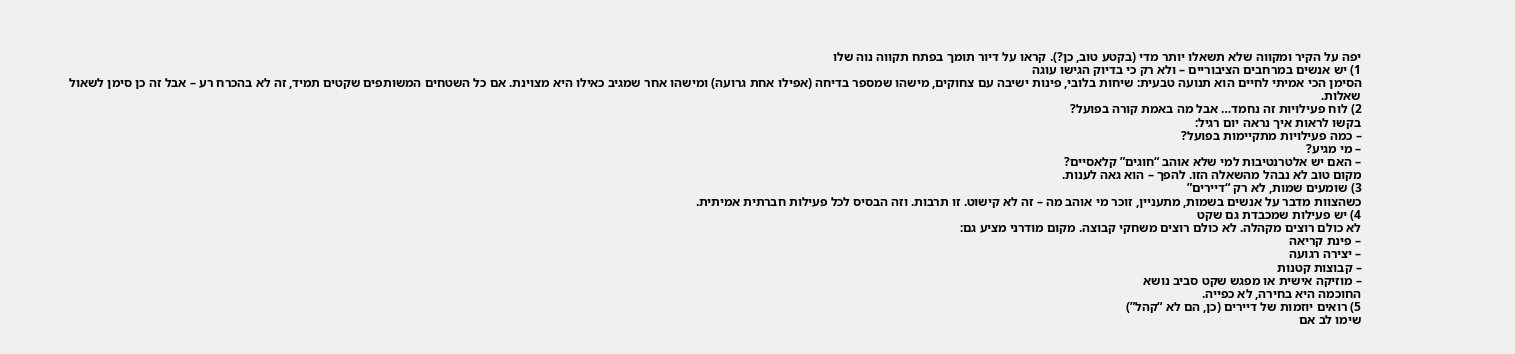יפה על הקיר ומקווה שלא תשאלו יותר מדי (בקטע טוב, כן?). קראו על דיור תומך בפתח תקווה נוה שלו
1) יש אנשים במרחבים הציבוריים – ולא רק כי בדיוק הגישו עוגה
הסימן הכי אמיתי לחיים הוא תנועה טבעית: שיחות בלובי, פינות ישיבה עם צחוקים, מישהו שמספר בדיחה (אפילו אחת גרועה) ומישהו אחר שמגיב כאילו היא מצוינת. אם כל השטחים המשותפים שקטים תמיד, זה לא בהכרח רע – אבל זה כן סימן לשאול שאלות.
2) לוח פעילויות זה נחמד… אבל מה באמת קורה בפועל?
בקשו לראות איך נראה יום רגיל:
– כמה פעילויות מתקיימות בפועל?
– מי מגיע?
– האם יש אלטרנטיבות למי שלא אוהב “חוגים” קלאסיים?
מקום טוב לא נבהל מהשאלה הזו. להפך – הוא גאה לענות.
3) שומעים שמות, לא רק “דיירים”
כשהצוות מדבר על אנשים בשמות, מתעניין, זוכר מי אוהב מה – זה לא קישוט. זו תרבות. וזה הבסיס לכל פעילות חברתית אמיתית.
4) יש פעילות שמכבדת גם שקט
לא כולם רוצים מקהלה. לא כולם רוצים משחקי קבוצה. מקום מודרני מציע גם:
– פינת קריאה
– יצירה רגועה
– קבוצות קטנות
– מוזיקה אישית או מפגש שקט סביב נושא
החוכמה היא בחירה, לא כפייה.
5) רואים יוזמות של דיירים (כן, הם לא “קהל”)
שימו לב אם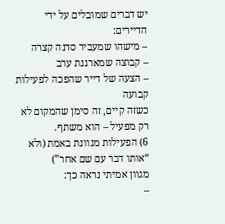יש דברים שמובלים על ידי הדיירים:
– מישהו שמעביר סדנה קצרה
– קבוצה שמארגנת ערב
– הצעה של דייר שהפכה לפעילות קבועה
כשזה קיים, זה סימן שהמקום לא רק מפעיל – הוא משתף.
6) הפעילות מגוונת באמת (ולא “אותו דבר עם שם אחר”)
מגוון אמיתי נראה כך:
–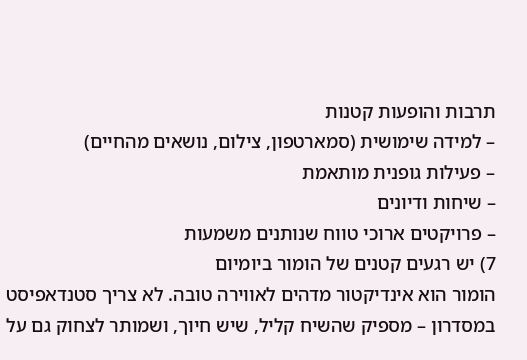תרבות והופעות קטנות
– למידה שימושית (סמארטפון, צילום, נושאים מהחיים)
– פעילות גופנית מותאמת
– שיחות ודיונים
– פרויקטים ארוכי טווח שנותנים משמעות
7) יש רגעים קטנים של הומור ביומיום
הומור הוא אינדיקטור מדהים לאווירה טובה. לא צריך סטנדאפיסט במסדרון – מספיק שהשיח קליל, שיש חיוך, ושמותר לצחוק גם על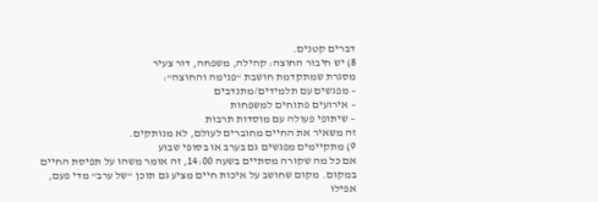דברים קטנים.
8) יש חיבור החוצה: קהילה, משפחה, דור צעיר
מסגרת שמתקדמת חושבת “פנימה והחוצה”:
– מפגשים עם תלמידים/מתנדבים
– אירועים פתוחים למשפחות
– שיתופי פעולה עם מוסדות תרבות
זה משאיר את החיים מחוברים לעולם, לא מנותקים.
9) מתקיימים מפגשים גם בערב או בסופי שבוע
אם כל מה שקורה מסתיים בשעה 14:00, זה אומר משהו על תפיסת החיים במקום. מקום שחושב על איכות חיים מציע גם תוכן “של ערב” מדי פעם, אפילו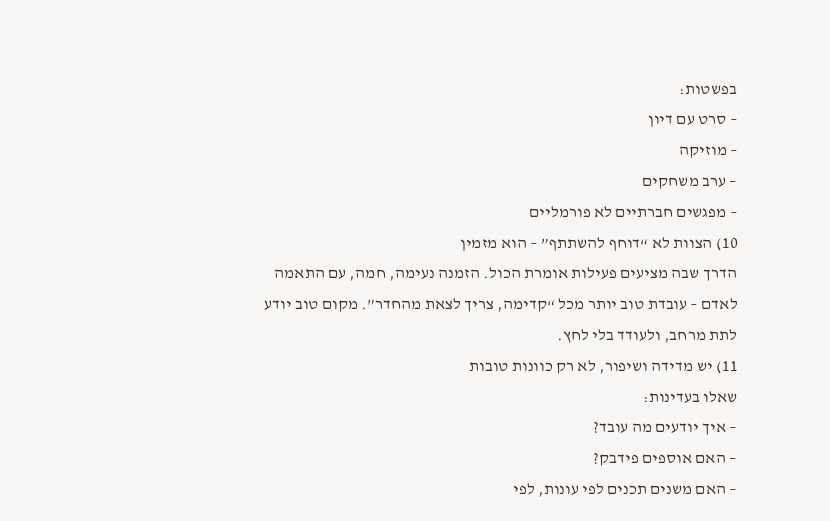בפשטות:
– סרט עם דיון
– מוזיקה
– ערב משחקים
– מפגשים חברתיים לא פורמליים
10) הצוות לא “דוחף להשתתף” – הוא מזמין
הדרך שבה מציעים פעילות אומרת הכול. הזמנה נעימה, חמה, עם התאמה לאדם – עובדת טוב יותר מכל “קדימה, צריך לצאת מהחדר”. מקום טוב יודע לתת מרחב, ולעודד בלי לחץ.
11) יש מדידה ושיפור, לא רק כוונות טובות
שאלו בעדינות:
– איך יודעים מה עובד?
– האם אוספים פידבק?
– האם משנים תכנים לפי עונות, לפי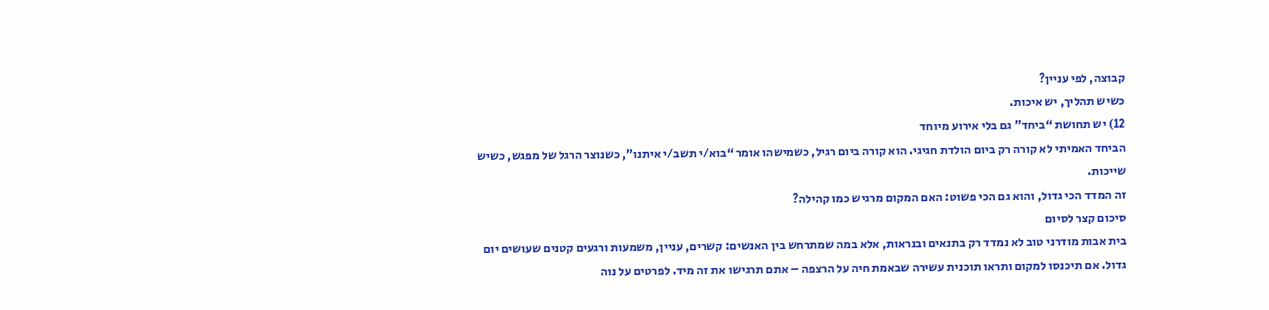קבוצה, לפי עניין?
כשיש תהליך, יש איכות.
12) יש תחושת “ביחד” גם בלי אירוע מיוחד
הביחד האמיתי לא קורה רק ביום הולדת חגיגי. הוא קורה ביום רגיל, כשמישהו אומר “בוא/י תשב/י איתנו”, כשנוצר הרגל של מפגש, כשיש שייכות.
זה המדד הכי גדול, והוא גם הכי פשוט: האם המקום מרגיש כמו קהילה?
סיכום קצר לסיום
בית אבות מודרני טוב לא נמדד רק בתנאים ובנראות, אלא במה שמתרחש בין האנשים: קשרים, עניין, משמעות ורגעים קטנים שעושים יום גדול. אם תיכנסו למקום ותראו תוכנית עשירה שבאמת חיה על הרצפה – אתם תרגישו את זה מיד. לפרטים על נוה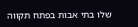שלו בתי אבות בפתח תקווה